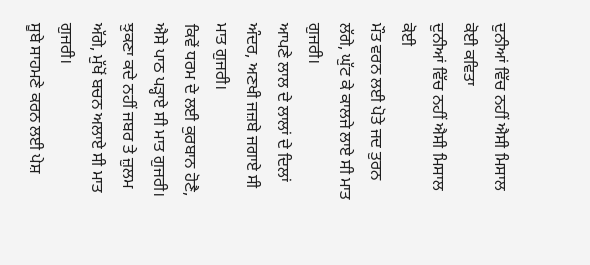ਦੁਨੀਆਂ ਵਿੱਚ ਨਹੀਂ ਐਸੀ ਮਿਸਾਲ ਕੋਈ ਕਵਿਤਾ
ਦੁਨੀਆਂ ਵਿੱਚ ਨਹੀਂ ਐਸੀ ਮਿਸਾਲ ਕੋਈ
ਮੌਤ ਵਰਨ ਲਈ ਪੋਤੇ ਜਦ ਤੁਰਨ ਲੱਗੇ, ਘੁੱਟ ਕੇ ਕਾਲਜੇ ਲਾਏ ਸੀ ਮਾਤ ਗੁਜਰੀ।
ਆਪਣੇ ਲਾਲ ਦੇ ਲਾਲਾਂ ਦੇ ਦਿਲਾਂ ਅੰਦਰ, ਅਣਖੀ ਜਜ਼ਬੇ ਜਗਾਏ ਸੀ ਮਾਤ ਗੁਜਰੀ।
ਕਿਵੇਂ ਧਰਮ ਦੇ ਲਈ ਕੁਰਬਾਨ ਹੋਣੈ, ਐਸੇ ਪਾਠ ਪੜ੍ਹਾਏ ਸੀ ਮਾਤ ਗੁਜਰੀ।
ਝੁਕਣਾ ਕਦੇ ਨਹੀਂ ਜਬਰ ਤੇ ਜ਼ੁਲਮ ਅੱਗੇ, ਮੁੱਖੋਂ ਬਚਨ ਅਲਾਏ ਸੀ ਮਾਤ ਗੁਜਰੀ।
ਸੂਬੇ ਸਾਹਮਣੇ ਕਰਨ ਲਈ ਪੇਸ਼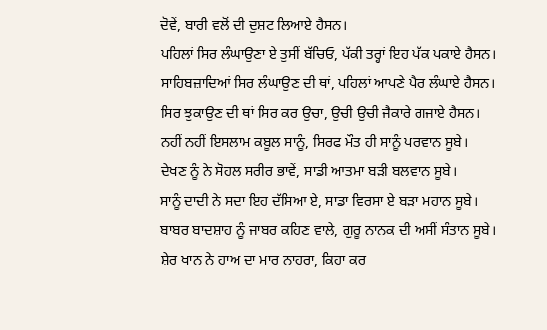ਦੋਵੇਂ, ਬਾਰੀ ਵਲੋਂ ਦੀ ਦੁਸ਼ਟ ਲਿਆਏ ਹੈਸਨ।
ਪਹਿਲਾਂ ਸਿਰ ਲੰਘਾਉਣਾ ਏ ਤੁਸੀਂ ਬੱਚਿਓ, ਪੱਕੀ ਤਰ੍ਹਾਂ ਇਹ ਪੱਕ ਪਕਾਏ ਹੈਸਨ।
ਸਾਹਿਬਜ਼ਾਦਿਆਂ ਸਿਰ ਲੰਘਾਉਣ ਦੀ ਥਾਂ, ਪਹਿਲਾਂ ਆਪਣੇ ਪੈਰ ਲੰਘਾਏ ਹੈਸਨ।
ਸਿਰ ਝੁਕਾਉਣ ਦੀ ਥਾਂ ਸਿਰ ਕਰ ਉਚਾ, ਉਚੀ ਉਚੀ ਜੈਕਾਰੇ ਗਜਾਏ ਹੈਸਨ।
ਨਹੀਂ ਨਹੀਂ ਇਸਲਾਮ ਕਬੂਲ ਸਾਨੂੰ, ਸਿਰਫ ਮੌਤ ਹੀ ਸਾਨੂੰ ਪਰਵਾਨ ਸੂਬੇ।
ਦੇਖਣ ਨੂੰ ਨੇ ਸੋਹਲ ਸਰੀਰ ਭਾਵੇਂ, ਸਾਡੀ ਆਤਮਾ ਬੜੀ ਬਲਵਾਨ ਸੂਬੇ।
ਸਾਨੂੰ ਦਾਦੀ ਨੇ ਸਦਾ ਇਹ ਦੱਸਿਆ ਏ, ਸਾਡਾ ਵਿਰਸਾ ਏ ਬੜਾ ਮਹਾਨ ਸੂਬੇ।
ਬਾਬਰ ਬਾਦਸ਼ਾਹ ਨੂੰ ਜਾਬਰ ਕਹਿਣ ਵਾਲੇ, ਗੁਰੂ ਨਾਨਕ ਦੀ ਅਸੀਂ ਸੰਤਾਨ ਸੂਬੇ।
ਸ਼ੇਰ ਖਾਨ ਨੇ ਹਾਅ ਦਾ ਮਾਰ ਨਾਹਰਾ, ਕਿਹਾ ਕਰ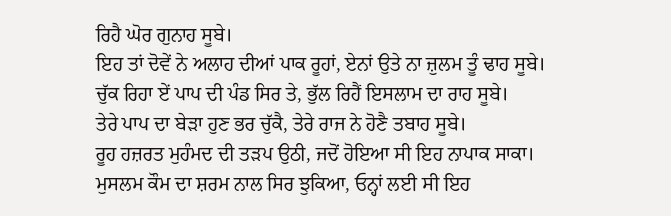ਰਿਹੈ ਘੋਰ ਗੁਨਾਹ ਸੂਬੇ।
ਇਹ ਤਾਂ ਦੋਵੇਂ ਨੇ ਅਲਾਹ ਦੀਆਂ ਪਾਕ ਰੂਹਾਂ, ਏਨਾਂ ਉਤੇ ਨਾ ਜ਼ੁਲਮ ਤੂੰ ਢਾਹ ਸੂਬੇ।
ਚੁੱਕ ਰਿਹਾ ਏਂ ਪਾਪ ਦੀ ਪੰਡ ਸਿਰ ਤੇ, ਭੁੱਲ ਰਿਹੈਂ ਇਸਲਾਮ ਦਾ ਰਾਹ ਸੂਬੇ।
ਤੇਰੇ ਪਾਪ ਦਾ ਬੇੜਾ ਹੁਣ ਭਰ ਚੁੱਕੈ, ਤੇਰੇ ਰਾਜ ਨੇ ਹੋਣੈ ਤਬਾਹ ਸੂਬੇ।
ਰੂਹ ਹਜ਼ਰਤ ਮੁਹੰਮਦ ਦੀ ਤੜਪ ਉਠੀ, ਜਦੋਂ ਹੋਇਆ ਸੀ ਇਹ ਨਾਪਾਕ ਸਾਕਾ।
ਮੁਸਲਮ ਕੌਮ ਦਾ ਸ਼ਰਮ ਨਾਲ ਸਿਰ ਝੁਕਿਆ, ਓਨ੍ਹਾਂ ਲਈ ਸੀ ਇਹ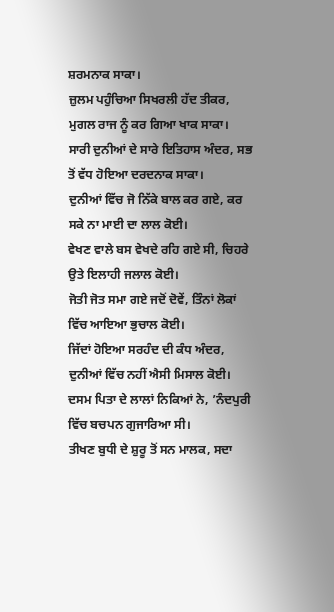ਸ਼ਰਮਨਾਕ ਸਾਕਾ।
ਜ਼ੁਲਮ ਪਹੁੰਚਿਆ ਸਿਖਰਲੀ ਹੱਦ ਤੀਕਰ, ਮੁਗਲ ਰਾਜ ਨੂੰ ਕਰ ਗਿਆ ਖਾਕ ਸਾਕਾ।
ਸਾਰੀ ਦੁਨੀਆਂ ਦੇ ਸਾਰੇ ਇਤਿਹਾਸ ਅੰਦਰ, ਸਭ ਤੋਂ ਵੱਧ ਹੋਇਆ ਦਰਦਨਾਕ ਸਾਕਾ।
ਦੁਨੀਆਂ ਵਿੱਚ ਜੋ ਨਿੱਕੇ ਬਾਲ ਕਰ ਗਏ, ਕਰ ਸਕੇ ਨਾ ਮਾਈ ਦਾ ਲਾਲ ਕੋਈ।
ਵੇਖਣ ਵਾਲੇ ਬਸ ਵੇਖਦੇ ਰਹਿ ਗਏ ਸੀ, ਚਿਹਰੇ ਉਤੇ ਇਲਾਹੀ ਜਲਾਲ ਕੋਈ।
ਜੋਤੀ ਜੋਤ ਸਮਾ ਗਏ ਜਦੋਂ ਦੋਵੇਂ, ਤਿੰਨਾਂ ਲੋਕਾਂ ਵਿੱਚ ਆਇਆ ਭੁਚਾਲ ਕੋਈ।
ਜਿੱਦਾਂ ਹੋਇਆ ਸਰਹੰਦ ਦੀ ਕੰਧ ਅੰਦਰ, ਦੁਨੀਆਂ ਵਿੱਚ ਨਹੀਂ ਐਸੀ ਮਿਸਾਲ ਕੋਈ।
ਦਸਮ ਪਿਤਾ ਦੇ ਲਾਲਾਂ ਨਿਕਿਆਂ ਨੇ, ’ਨੰਦਪੁਰੀ ਵਿੱਚ ਬਚਪਨ ਗੁਜਾਰਿਆ ਸੀ।
ਤੀਖਣ ਬੁਧੀ ਦੇ ਸ਼ੁਰੂ ਤੋਂ ਸਨ ਮਾਲਕ, ਸਦਾ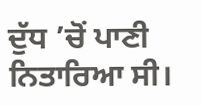ਦੁੱਧ ’ਚੋਂ ਪਾਣੀ ਨਿਤਾਰਿਆ ਸੀ।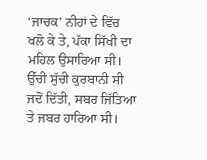‘ਜਾਚਕ’ ਨੀਹਾਂ ਦੇ ਵਿੱਚ ਖਲੋ ਕੇ ਤੇ, ਪੱਕਾ ਸਿੱਖੀ ਦਾ ਮਹਿਲ ਉਸਾਰਿਆ ਸੀ।
ਉੱਚੀ ਸੁੱਚੀ ਕੁਰਬਾਨੀ ਸੀ ਜਦੋਂ ਦਿੱਤੀ, ਸਬਰ ਜਿੱਤਿਆ ਤੇ ਜਬਰ ਹਾਰਿਆ ਸੀ।